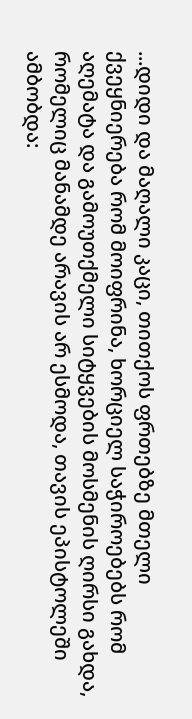...დიდი და მაღალი კაცი, თითქოს ფრთებზე მთელი ქვეყნიერება რომ მოიფრინა, ხორციელ საჭიროებებს რომ აღემატა და გამოუთქმელი სიტყვების მოსმენის ღირსი გახდა, რომელიც მანამდე არავის არ ესმოდა, თავის ეპისტოლეში ამბობდა: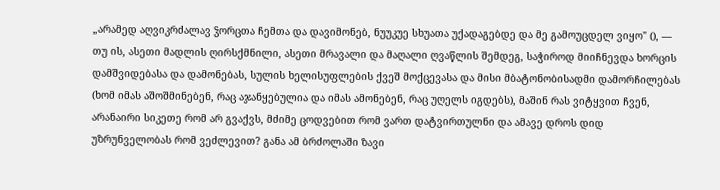„არამედ აღვიკრძალავ ჴორცთა ჩემთა და დავიმონებ, ნუუკუე სხუათა უქადაგებდე და მე გამოუცდელ ვიყო" (), — თუ ის, ასეთი მადლის ღირსქმნილი, ასეთი მრავალი და მაღალი ღვაწლის შემდეგ, საჭიროდ მიიჩნევდა ხორცის დამშვიდებასა და დამონებას, სულის ხელისუფლების ქვეშ მოქცევასა და მისი მბატონობისადმი დამორჩილებას (ხომ იმას აშოშმინებენ, რაც აჯანყებულია და იმას ამონებენ, რაც უღელს იგდებს), მაშინ რას ვიტყვით ჩვენ, არანაირი სიკეთე რომ არ გვაქვს, მძიმე ცოდვებით რომ ვართ დატვირთულნი და ამავე დროს დიდ უზრუნველობას რომ ვეძლევით? განა ამ ბრძოლაში ზავი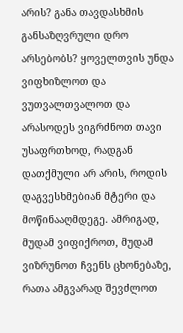არის? განა თავდასხმის განსაზღვრული დრო არსებობს? ყოველთვის უნდა ვიფხიზლოთ და ვუთვალთვალოთ და არასოდეს ვიგრძნოთ თავი უსაფრთხოდ, რადგან დათქმული არ არის, როდის დაგვესხმებიან მტერი და მოწინააღმდეგე. ამრიგად, მუდამ ვიფიქროთ, მუდამ ვიზრუნოთ ჩვენს ცხონებაზე, რათა ამგვარად შევძლოთ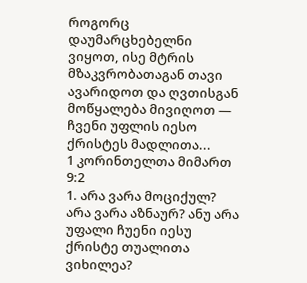როგორც დაუმარცხებელნი ვიყოთ, ისე მტრის მზაკვრობათაგან თავი ავარიდოთ და ღვთისგან მოწყალება მივიღოთ — ჩვენი უფლის იესო ქრისტეს მადლითა...
1 კორინთელთა მიმართ 9:2
1. არა ვარა მოციქულ? არა ვარა აზნაურ? ანუ არა უფალი ჩუენი იესუ ქრისტე თუალითა ვიხილეა?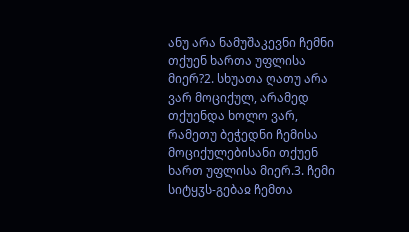ანუ არა ნამუშაკევნი ჩემნი თქუენ ხართა უფლისა მიერ?2. სხუათა ღათუ არა ვარ მოციქულ, არამედ თქუენდა ხოლო ვარ, რამეთუ ბეჭედნი ჩემისა მოციქულებისანი თქუენ ხართ უფლისა მიერ.3. ჩემი სიტყჳს-გებაჲ ჩემთა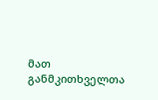მათ განმკითხველთა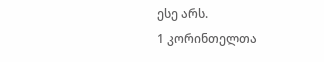ესე არს.
1 კორინთელთა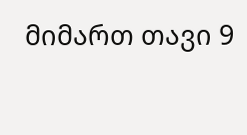მიმართ თავი 9